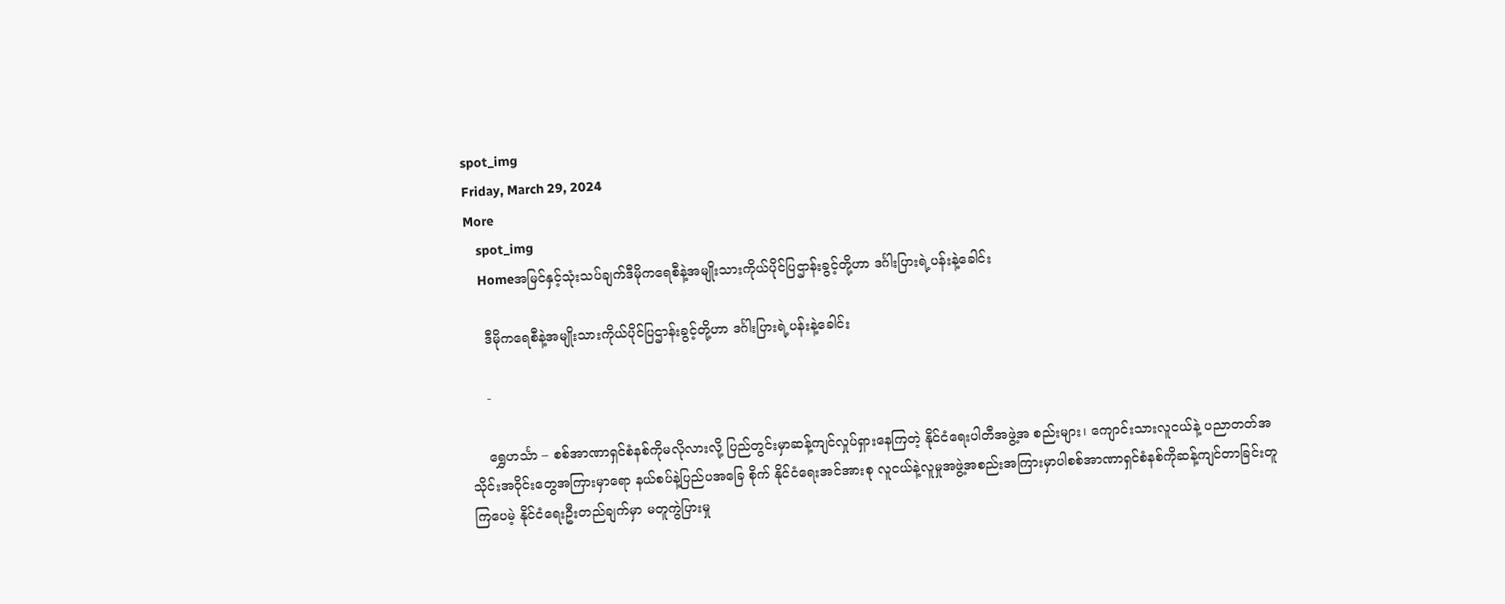spot_img
Friday, March 29, 2024
More
    spot_img
    Homeအမြင်နှင့်သုံးသပ်ချက်ဒီမိုကရေစီနဲ့အမျိုးသားကိုယ်ပိုင်ပြဌာန်းခွင့်တို့ဟာ ဒင်္ဂါးပြားရဲ့ပန်းနဲ့ခေါင်း

    ဒီမိုကရေစီနဲ့အမျိုးသားကိုယ်ပိုင်ပြဌာန်းခွင့်တို့ဟာ ဒင်္ဂါးပြားရဲ့ပန်းနဲ့ခေါင်း

    -

    ရွှေဟင်္သာ – စစ်အာဏာရှင်စံနစ်ကိုမလိုလားလို့ ပြည်တွင်းမှာဆန့်ကျင်လှုပ်ရှားနေကြတဲ့ နိုင်ငံရေးပါတီအဖွဲ့အ စည်းများ၊ ကျောင်းသားလူငယ်နဲ့ ပညာတတ်အသိုင်းအဝိုင်းတွေအကြားမှာရော နယ်စပ်နဲ့ပြည်ပအခြေ စိုက် နိုင်ငံရေးအင်အားစု လူငယ်နဲ့လူမှုအဖွဲ့အစည်းအကြားမှာပါစစ်အာဏာရှင်စံနစ်ကိုဆန့်ကျင်တာခြင်းတူကြပေမဲ့ နိုင်ငံရေးဦးတည်ချက်မှာ မတူကွဲပြားမှု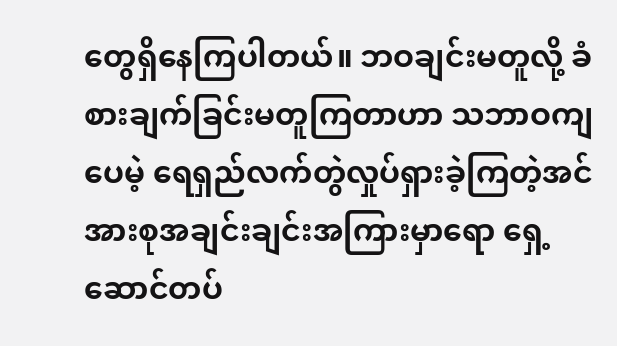တွေရှိနေကြပါတယ်။ ဘဝချင်းမတူလို့ ခံစားချက်ခြင်းမတူကြတာဟာ သဘာဝကျပေမဲ့ ရေရှည်လက်တွဲလှုပ်ရှားခဲ့ကြတဲ့အင်အားစုအချင်းချင်းအကြားမှာရော ရှေ့ဆောင်တပ်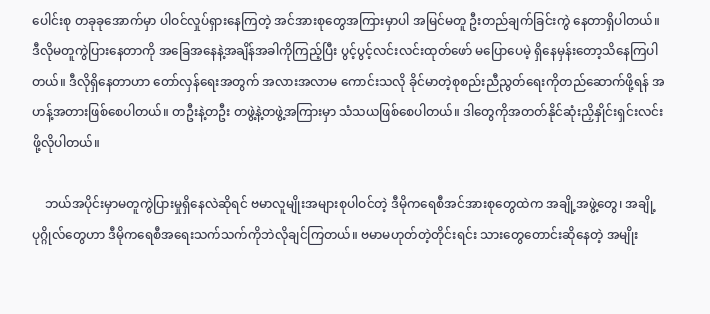ပေါင်းစု တခုခုအောက်မှာ ပါဝင်လှုပ်ရှားနေကြတဲ့ အင်အားစုတွေအကြားမှာပါ အမြင်မတူ ဦးတည်ချက်ခြင်းကွဲ နေတာရှိပါတယ်။ ဒီလိုမတူကွဲပြားနေတာကို အခြေအနေနဲ့အချိန်အခါကိုကြည့်ပြီး ပွင့်ပွင့်လင်းလင်းထုတ်ဖော် မပြောပေမဲ့ ရှိနေမှန်းတော့သိနေကြပါတယ်။ ဒီလိုရှိနေတာဟာ တော်လှန်ရေးအတွက် အလားအလာမ ကောင်းသလို ခိုင်မာတဲ့စုစည်းညီညွတ်ရေးကိုတည်ဆောက်ဖို့ရန် အဟန့်အတားဖြစ်စေပါတယ်။ တဦးနဲ့တဦး တဖွဲ့နဲ့တဖွဲ့အကြားမှာ သံသယဖြစ်စေပါတယ်။ ဒါတွေကိုအတတ်နိုင်ဆုံးညှိနှိုင်းရှင်းလင်းဖို့လိုပါတယ်။

    ဘယ်အပိုင်းမှာမတူကွဲပြားမှုရှိနေလဲဆိုရင် ဗမာလူမျိုးအများစုပါဝင်တဲ့ ဒီမိုကရေစီအင်အားစုတွေထဲက အချို့အဖွဲ့တွေ၊ အချို့ပုဂ္ဂိုလ်တွေဟာ ဒီမိုကရေစီအရေးသက်သက်ကိုဘဲလိုချင်ကြတယ်။ ဗမာမဟုတ်တဲ့တိုင်းရင်း သားတွေတောင်းဆိုနေတဲ့ အမျိုး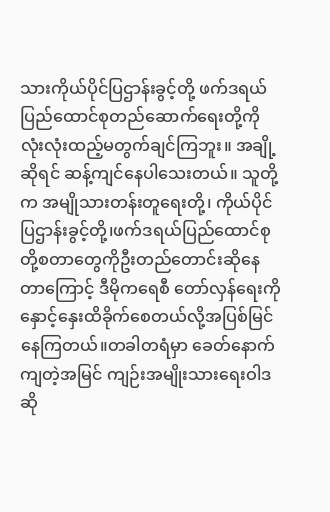သားကိုယ်ပိုင်ပြဌာန်းခွင့်တို့ ဖက်ဒရယ်ပြည်ထောင်စုတည်ဆောက်ရေးတို့ကို လုံးလုံးထည့်မတွက်ချင်ကြဘူး။ အချို့ဆိုရင် ဆန့်ကျင်နေပါသေးတယ်။ သူတို့က အမျိုသားတန်းတူရေးတို့၊ ကိုယ်ပိုင်ပြဌာန်းခွင့်တို့၊ဖက်ဒရယ်ပြည်ထောင်စုတို့စတာတွေကိုဦးတည်တောင်းဆိုနေတာကြောင့် ဒီမိုကရေစီ တော်လှန်ရေးကိုနှောင့်နှေးထိခိုက်စေတယ်လို့အပြစ်မြင်နေကြတယ်။တခါတရံမှာ ခေတ်နောက်ကျတဲ့အမြင် ကျဉ်းအမျိုးသားရေးဝါဒဆို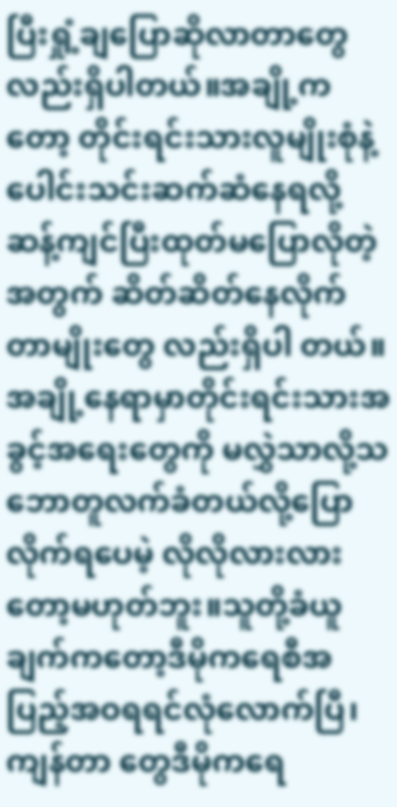ပြီးရှုံ့ချပြောဆိုလာတာတွေလည်းရှိပါတယ်။အချို့ကတော့ တိုင်းရင်းသားလူမျိုးစုံနဲ့ ပေါင်းသင်းဆက်ဆံနေရလို့ဆန့်ကျင်ပြီးထုတ်မပြောလိုတဲ့အတွက် ဆိတ်ဆိတ်နေလိုက်တာမျိုးတွေ လည်းရှိပါ တယ်။အချို့နေရာမှာတိုင်းရင်းသားအခွင့်အရေးတွေကို မလွှဲသာလို့သဘောတူလက်ခံတယ်လို့ပြောလိုက်ရပေမဲ့ လိုလိုလားလားတော့မဟုတ်ဘူး။သူတို့ခံယူချက်ကတော့ဒီမိုကရေစီအပြည့်အဝရရင်လုံလောက်ပြီ၊ ကျန်တာ တွေဒီမိုကရေ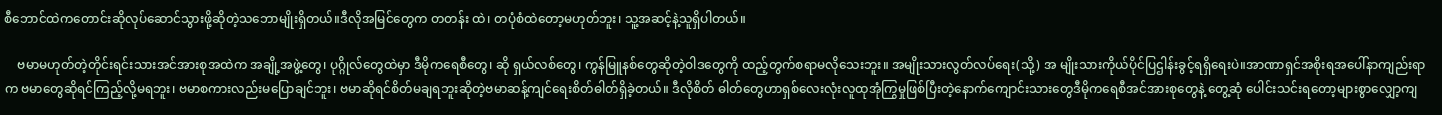စီဘောင်ထဲကတောင်းဆိုလုပ်ဆောင်သွားဖို့ဆိုတဲ့သဘောမျိုးရှိတယ်။ဒီလိုအမြင်တွေက တတန်း ထဲ၊ တပုံစံထဲတော့မဟုတ်ဘူး၊ သူ့အဆင့်နဲ့သူရှိပါတယ်။

    ဗမာမဟုတ်တဲ့တိုင်းရင်းသားအင်အားစုအထဲက အချို့အဖွဲ့တွေ၊ ပုဂ္ဂိုလ်တွေထဲမှာ ဒီမိုကရေစီတွေ၊ ဆို ရှယ်လစ်တွေ၊ ကွန်မြူနစ်တွေဆိုတဲ့ဝါဒတွေကို ထည့်တွက်စရာမလိုသေးဘူး။ အမျိုးသားလွတ်လပ်ရေး(သို့) အ မျိုးသားကိုယ်ပိုင်ပြဌါန်းခွင့်ရရှိရေးပဲ။အာဏာရှင်အစိုးရအပေါ်နာကျည်းရာက ဗမာတွေဆိုရင်ကြည့်လို့မရဘူး၊ ဗမာစကားလည်းမပြောချင်ဘူး၊ ဗမာဆိုရင်စိတ်မချရဘူးဆိုတဲ့ဗမာဆန့်ကျင်ရေးစိတ်ဓါတ်ရှိခဲ့တယ်။ ဒီလိုစိတ် ဓါတ်တွေဟာရှစ်လေးလုံးလူထုအုံကြွမှုဖြစ်ပြီးတဲ့နောက်ကျောင်းသားတွေဒီမိုကရေစီအင်အားစုတွေနဲ့ တွေ့ဆုံ ပေါင်းသင်းရတော့များစွာလျှော့ကျ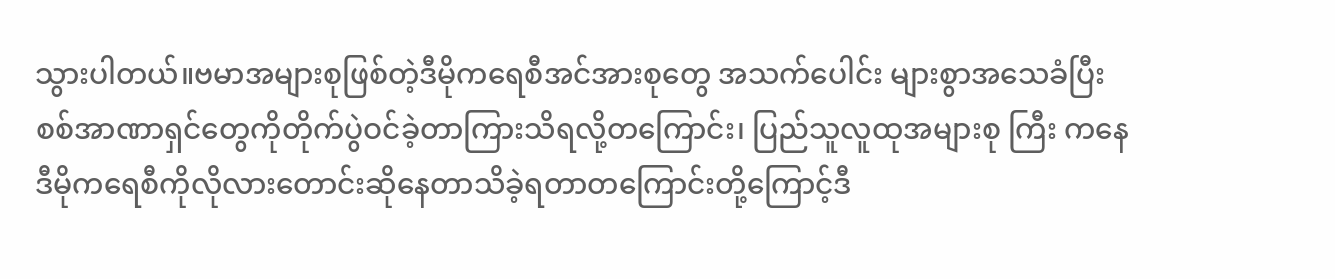သွားပါတယ်။ဗမာအများစုဖြစ်တဲ့ဒီမိုကရေစီအင်အားစုတွေ အသက်ပေါင်း များစွာအသေခံပြီး စစ်အာဏာရှင်တွေကိုတိုက်ပွဲဝင်ခဲ့တာကြားသိရလို့တကြောင်း၊ ပြည်သူလူထုအများစု ကြီး ကနေဒီမိုကရေစီကိုလိုလားတောင်းဆိုနေတာသိခဲ့ရတာတကြောင်းတို့ကြောင့်ဒီ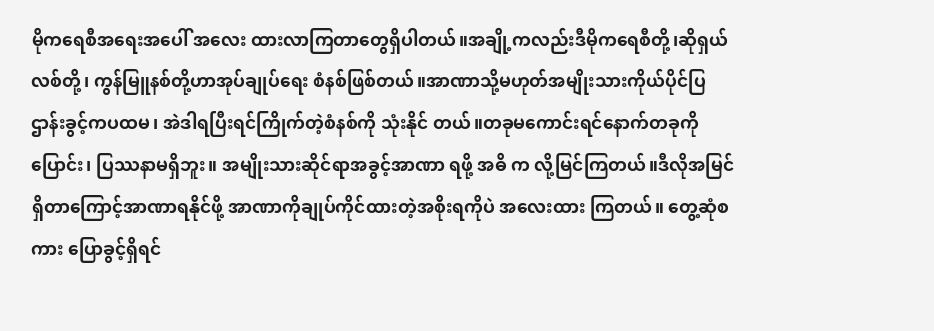မိုကရေစီအရေးအပေါ် အလေး ထားလာကြတာတွေရှိပါတယ်။အချို့ကလည်းဒီမိုကရေစီတို့၊ဆိုရှယ်လစ်တို့၊ ကွန်မြူနစ်တို့ဟာအုပ်ချုပ်ရေး စံနစ်ဖြစ်တယ်။အာဏာသို့မဟုတ်အမျိုးသားကိုယ်ပိုင်ပြဌာန်းခွင့်ကပထမ၊ အဲဒါရပြီးရင်ကြိုက်တဲ့စံနစ်ကို သုံးနိုင် တယ်။တခုမကောင်းရင်နောက်တခုကိုပြောင်း၊ ပြဿနာမရှိဘူး။ အမျိုးသားဆိုင်ရာအခွင့်အာဏာ ရဖို့ အဓိ က လို့မြင်ကြတယ်။ဒီလိုအမြင်ရှိတာကြောင့်အာဏာရနိုင်ဖို့ အာဏာကိုချုပ်ကိုင်ထားတဲ့အစိုးရကိုပဲ အလေးထား ကြတယ်။ တွေ့ဆုံစကား ပြောခွင့်ရှိရင်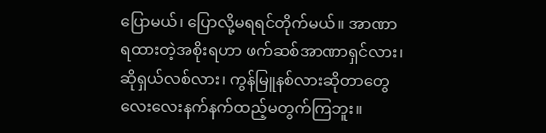ပြောမယ်၊ ပြောလို့မရရင်တိုက်မယ်။ အာဏာရထားတဲ့အစိုးရဟာ ဖက်ဆစ်အာဏာရှင်လား၊ ဆိုရှယ်လစ်လား၊ ကွန်မြူနစ်လားဆိုတာတွေ လေးလေးနက်နက်ထည့်မတွက်ကြဘူး။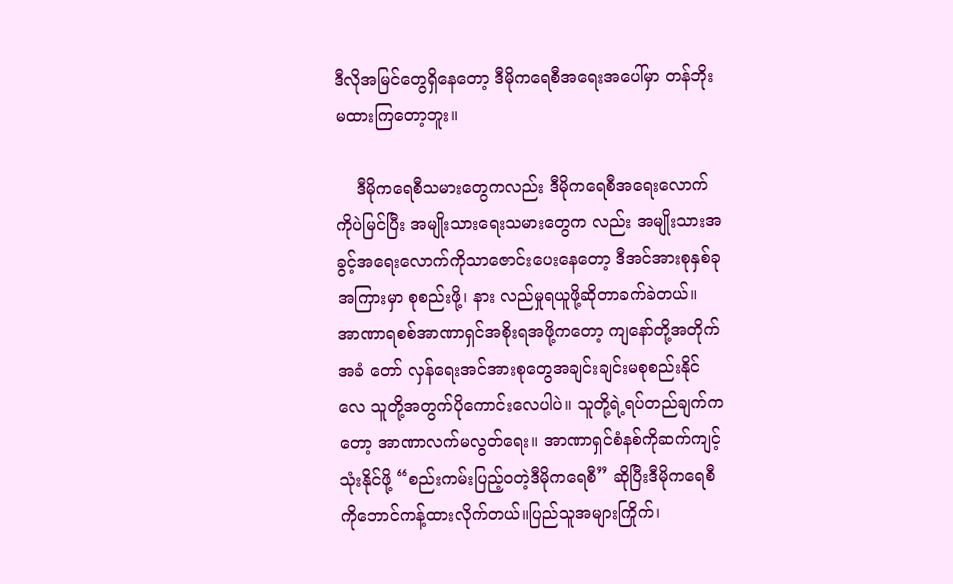ဒီလိုအမြင်တွေရှိနေတော့ ဒီမိုကရေစီအရေးအပေါ်မှာ တန်ဘိုးမထားကြတော့ဘူး။

    ဒီမိုကရေစီသမားတွေကလည်း ဒီမိုကရေစီအရေးလောက်ကိုပဲမြင်ပြီး အမျိုးသားရေးသမားတွေက လည်း အမျိုးသားအခွင့်အရေးလောက်ကိုသာဇောင်းပေးနေတော့ ဒီအင်အားစုနှစ်ခုအကြားမှာ စုစည်းဖို့၊ နား လည်မှုရယူဖို့ဆိုတာခက်ခဲတယ်။ အာဏာရစစ်အာဏာရှင်အစိုးရအဖို့ကတော့ ကျနော်တို့အတိုက်အခံ တော် လှန်ရေးအင်အားစုတွေအချင်းချင်းမစုစည်းနိုင်လေ သူတို့အတွက်ပိုကောင်းလေပါပဲ။ သူတို့ရဲ့ရပ်တည်ချက်က တော့ အာဏာလက်မလွတ်ရေး။ အာဏာရှင်စံနစ်ကိုဆက်ကျင့်သုံးနိုင်ဖို့ “စည်းကမ်းပြည့်ဝတဲ့ဒီမိုကရေစီ” ဆိုပြီးဒီမိုကရေစီကိုဘောင်ကန့်ထားလိုက်တယ်။ပြည်သူအများကြိုက်၊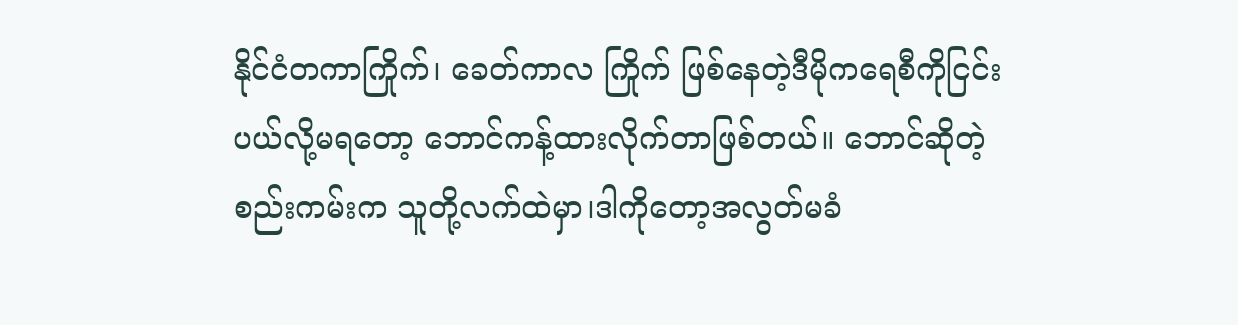နိုင်ငံတကာကြိုက်၊ ခေတ်ကာလ ကြိုက် ဖြစ်နေတဲ့ဒီမိုကရေစီကိုငြင်းပယ်လို့မရတော့ ဘောင်ကန့်ထားလိုက်တာဖြစ်တယ်။ ဘောင်ဆိုတဲ့စည်းကမ်းက သူတို့လက်ထဲမှာ၊ဒါကိုတော့အလွတ်မခံ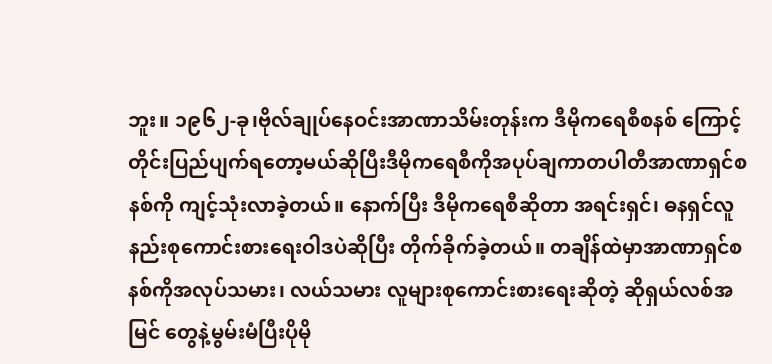ဘူး။ ၁၉၆၂-ခု၊ဗိုလ်ချုပ်နေဝင်းအာဏာသိမ်းတုန်းက ဒီမိုကရေစီစနစ် ကြောင့်တိုင်းပြည်ပျက်ရတော့မယ်ဆိုပြီးဒီမိုကရေစီကိုအပုပ်ချကာတပါတီအာဏာရှင်စနစ်ကို ကျင့်သုံးလာခဲ့တယ်။ နောက်ပြီး ဒီမိုကရေစီဆိုတာ အရင်းရှင်၊ ဓနရှင်လူနည်းစုကောင်းစားရေးဝါဒပဲဆိုပြီး တိုက်ခိုက်ခဲ့တယ်။ တချိန်ထဲမှာအာဏာရှင်စနစ်ကိုအလုပ်သမား၊ လယ်သမား လူများစုကောင်းစားရေးဆိုတဲ့ ဆိုရှယ်လစ်အမြင် တွေနဲ့မွမ်းမံပြီးပိုမို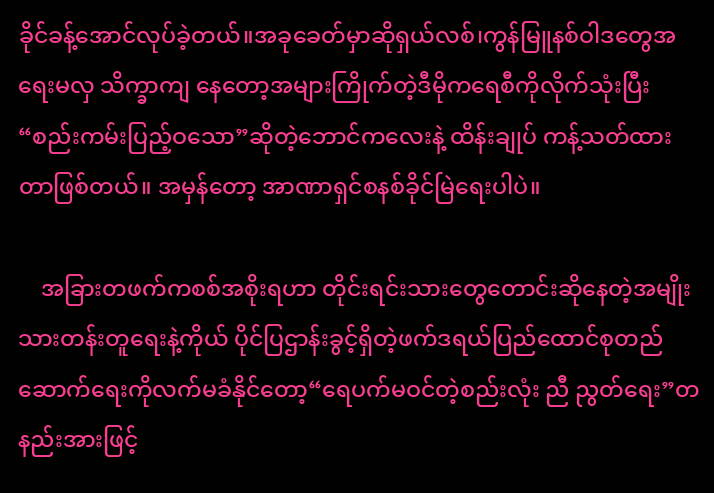ခိုင်ခန့်အောင်လုပ်ခဲ့တယ်။အခုခေတ်မှာဆိုရှယ်လစ်၊ကွန်မြူနစ်ဝါဒတွေအရေးမလှ သိက္ခာကျ နေတော့အများကြိုက်တဲ့ဒီမိုကရေစီကိုလိုက်သုံးပြီး“စည်းကမ်းပြည့်ဝသော”ဆိုတဲ့ဘောင်ကလေးနဲ့ ထိန်းချုပ် ကန့်သတ်ထား တာဖြစ်တယ်။ အမှန်တော့ အာဏာရှင်စနစ်ခိုင်မြဲရေးပါပဲ။

    အခြားတဖက်ကစစ်အစိုးရဟာ တိုင်းရင်းသားတွေတောင်းဆိုနေတဲ့အမျိုးသားတန်းတူရေးနဲ့ကိုယ် ပိုင်ပြဌာန်းခွင့်ရှိတဲ့ဖက်ဒရယ်ပြည်ထောင်စုတည်ဆောက်ရေးကိုလက်မခံနိုင်တော့“ရေပက်မဝင်တဲ့စည်းလုံး ညီ ညွတ်ရေး”တနည်းအားဖြင့်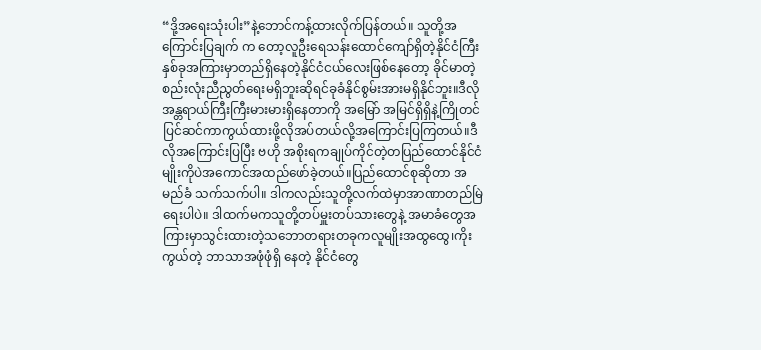“ဒို့အရေးသုံးပါး”နဲ့ဘောင်ကန့်ထားလိုက်ပြန်တယ်။ သူတို့အကြောင်းပြချက် က တော့လူဦးရေသန်းထောင်ကျော်ရှိတဲ့နိုင်ငံကြီးနှစ်ခုအကြားမှာတည်ရှိနေတဲ့နိုင်ငံငယ်လေးဖြစ်နေတော့ ခိုင်မာတဲ့ စည်းလုံးညီညွတ်ရေးမရှိဘူးဆိုရင်ခုခံနိုင်စွမ်းအားမရှိနိုင်ဘူး။ဒီလိုအန္တရာယ်ကြီးကြီးမားမားရှိနေတာကို အမြော် အမြင်ရှိရှိနဲ့ကြိုတင်ပြင်ဆင်ကာကွယ်ထားဖို့လိုအပ်တယ်လို့အကြောင်းပြကြတယ်။ဒီလိုအကြောင်းပြပြီး ဗဟို အစိုးရကချုပ်ကိုင်တဲ့တပြည်ထောင်နိုင်ငံမျိုးကိုပဲအကောင်အထည်ဖော်ခဲ့တယ်။ပြည်ထောင်စုဆိုတာ အမည်ခံ သက်သက်ပါ။ ဒါကလည်းသူတို့လက်ထဲမှာအာဏာတည်မြဲရေးပါပဲ။ ဒါထက်မကသူတို့တပ်မှူးတပ်သားတွေနဲ့ အမာခံတွေအကြားမှာသွင်းထားတဲ့သဘောတရားတခုကလူမျိုးအထွထွေ၊ကိုးကွယ်တဲ့ ဘာသာအဖုံဖုံရှိ နေတဲ့ နိုင်ငံတွေ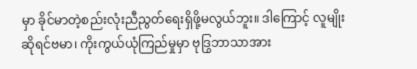မှာ ခိုင်မာတဲ့စည်းလုံးညီညွတ်ရေးရှိဖို့မလွယ်ဘူး။ ဒါကြောင့် လူမျိုးဆိုရင်ဗမာ၊ ကိုးကွယ်ယုံကြည်မှုမှာ ဗုဒြွဘာသာအား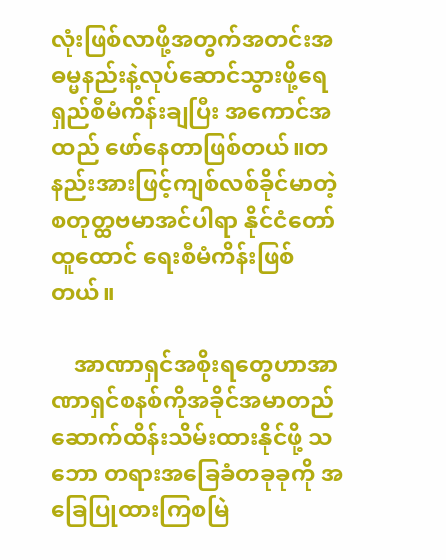လုံးဖြစ်လာဖို့အတွက်အတင်းအဓမ္မနည်းနဲ့လုပ်ဆောင်သွားဖို့ရေရှည်စီမံကိန်းချပြီး အကောင်အထည် ဖော်နေတာဖြစ်တယ်။တနည်းအားဖြင့်ကျစ်လစ်ခိုင်မာတဲ့စတုတ္ထဗမာအင်ပါရာ နိုင်ငံတော်ထူထောင် ရေးစီမံကိန်းဖြစ်တယ်။

    အာဏာရှင်အစိုးရတွေဟာအာဏာရှင်စနစ်ကိုအခိုင်အမာတည်ဆောက်ထိန်းသိမ်းထားနိုင်ဖို့ သဘော တရားအခြေခံတခုခုကို အခြေပြုထားကြစမြဲ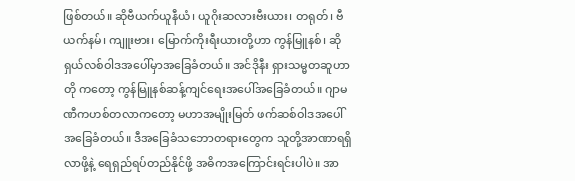ဖြစ်တယ်။ ဆိုဗီယက်ယူနီယံ၊ ယူဂိုးဆလားဗီးယား၊ တရုတ်၊ ဗီယက်နမ်၊ ကျူးဗား၊ မြောက်ကိုးရီးယားတို့ဟာ ကွန်မြူနစ်၊ ဆိုရှယ်လစ်ဝါဒအပေါ်မှာအခြေခံတယ်။ အင်ဒိုနီး ရှားသမ္မတဆူဟာတို ကတော့ ကွန်မြူနစ်ဆန့်ကျင်ရေးအပေါ်အခြေခံတယ်။ ဂျာမဏီကဟစ်တလာကတော့ မဟာအမျိုးမြတ် ဖက်ဆစ်ဝါဒအပေါ်အခြေခံတယ်။ ဒီအခြေခံသဘောတရားတွေက သူတို့အာဏာရရှိလာဖို့နဲ့ ရေရှည်ရပ်တည်နိုင်ဖို့ အဓိကအကြောင်းရင်းပါပဲ။ အာ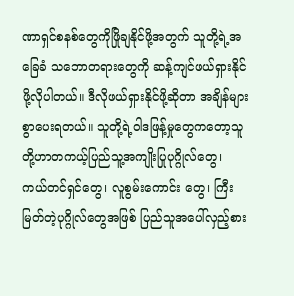ဏာရှင်စနစ်တွေကိုဖြိုချနိုင်ဖို့အတွက် သူတို့ရဲ့အခြေခံ သဘောတရားတွေကို ဆန့်ကျင်ဖယ်ရှားနိုင်ဖို့လိုပါတယ်။ ဒီလိုဖယ်ရှားနိုင်ဖို့ဆိုတာ အချိန်များစွာပေးရတယ်။ သူတို့ရဲ့ဝါဒဖြန့်မှုတွေကတော့သူတို့ဟာတကယ့်ပြည်သူ့အကျိုးပြုပုဂ္ဂိုလ်တွေ၊ ကယ်တင်ရှင်တွေ၊ လူစွမ်းကောင်း တွေ၊ ကြီးမြတ်တဲ့ပုဂ္ဂိုလ်တွေအဖြစ် ပြည်သူအပေါ်လှည့်စား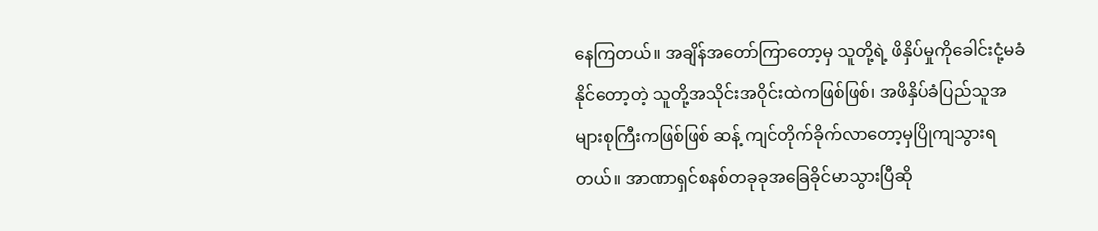နေကြတယ်။ အချိန်အတော်ကြာတော့မှ သူတို့ရဲ့ ဖိနှိပ်မှုကိုခေါင်းငုံ့မခံနိုင်တော့တဲ့ သူတို့အသိုင်းအဝိုင်းထဲကဖြစ်ဖြစ်၊ အဖိနှိပ်ခံပြည်သူအများစုကြီးကဖြစ်ဖြစ် ဆန့် ကျင်တိုက်ခိုက်လာတော့မှပြိုကျသွားရတယ်။ အာဏာရှင်စနစ်တခုခုအခြေခိုင်မာသွားပြီဆို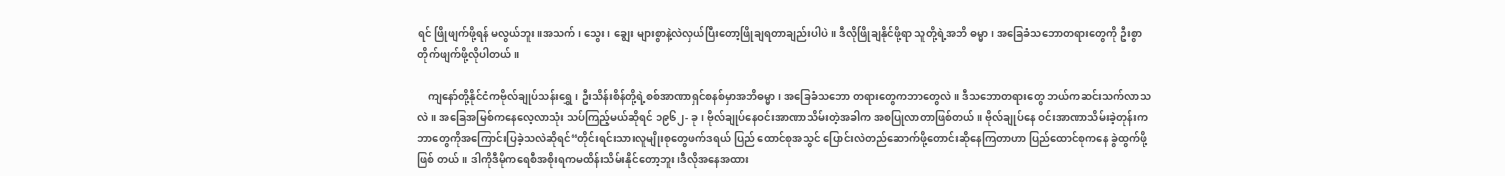ရင် ဖြိုဖျက်ဖို့ရန် မလွယ်ဘူး။အသက်၊ သွေး၊ ချွေး များစွာနဲ့လဲလှယ်ပြီးတော့ဖြိုချရတာချည်းပါပဲ။ ဒီလိုဖြိုချနိုင်ဖို့ရာ သူတို့ရဲ့အဘိ ဓမ္မာ၊ အခြေခံသဘောတရားတွေကို ဦးစွာတိုက်ဖျက်ဖို့လိုပါတယ်။

    ကျနော်တို့နိုင်ငံကဗိုလ်ချုပ်သန်းရွှေ၊ ဦးသိန်းစိန်တို့ရဲ့စစ်အာဏာရှင်စနစ်မှာအဘိဓမ္မာ၊ အခြေခံသဘော တရားတွေကဘာတွေလဲ။ ဒီသဘောတရားတွေ ဘယ်ကဆင်းသက်လာသလဲ။ အခြေအမြစ်ကနေလေ့လာသုံး သပ်ကြည့်မယ်ဆိုရင် ၁၉၆၂- ခု၊ ဗိုလ်ချုပ်နေဝင်းအာဏာသိမ်းတဲ့အခါက အစပြုလာတာဖြစ်တယ်။ ဗိုလ်ချုပ်နေ ဝင်းအာဏာသိမ်းခဲ့တုန်းကဘာတွေကိုအကြောင်းပြခဲ့သလဲဆိုရင်“တိုင်းရင်းသားလူမျိုးစုတွေဖက်ဒရယ် ပြည် ထောင်စုအသွင် ပြောင်းလဲတည်ဆောက်ဖို့တောင်းဆိုနေကြတာဟာ ပြည်ထောင်စုကနေ ခွဲထွက်ဖို့ဖြစ် တယ်။ ဒါကိုဒီမိုကရေစီအစိုးရကမထိန်းသိမ်းနိုင်တော့ဘူး၊ဒီလိုအနေအထား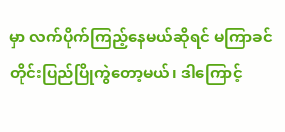မှာ လက်ပိုက်ကြည့်နေမယ်ဆိုရင် မကြာခင် တိုင်းပြည်ပြိုကွဲတော့မယ်၊ ဒါကြောင့်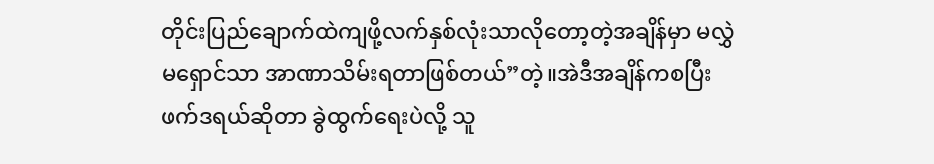တိုင်းပြည်ချောက်ထဲကျဖို့လက်နှစ်လုံးသာလိုတော့တဲ့အချိန်မှာ မလွှဲ မရှောင်သာ အာဏာသိမ်းရတာဖြစ်တယ်”တဲ့။အဲဒီအချိန်ကစပြီး ဖက်ဒရယ်ဆိုတာ ခွဲထွက်ရေးပဲလို့ သူ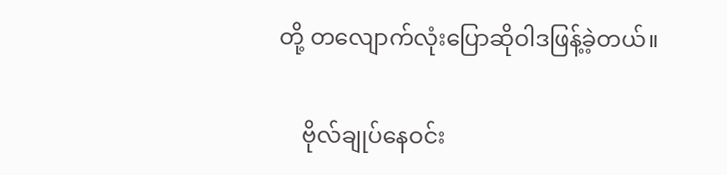တို့ တလျောက်လုံးပြောဆိုဝါဒဖြန့်ခဲ့တယ်။

    ဗိုလ်ချုပ်နေဝင်း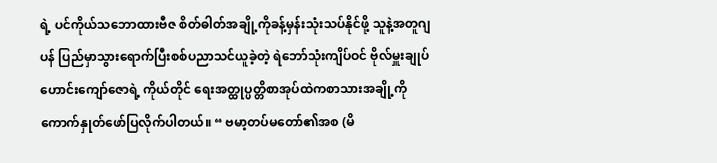ရဲ့ ပင်ကိုယ်သဘောထားဗီဇ စိတ်ဓါတ်အချို့ကိုခန့်မှန်းသုံးသပ်နိုင်ဖို့ သူနဲ့အတူဂျပန် ပြည်မှာသွားရောက်ပြီးစစ်ပညာသင်ယူခဲ့တဲ့ ရဲဘော်သုံးကျိပ်ဝင် ဗိုလ်မှူးချုပ်ဟောင်းကျော်ဇောရဲ့ ကိုယ်တိုင် ရေးအတ္ထုပ္ပတ္တိစာအုပ်ထဲကစာသားအချို့ကို ကောက်နှုတ်ဖော်ပြလိုက်ပါတယ်။ “ ဗမာ့တပ်မတော်၏အစ (မိ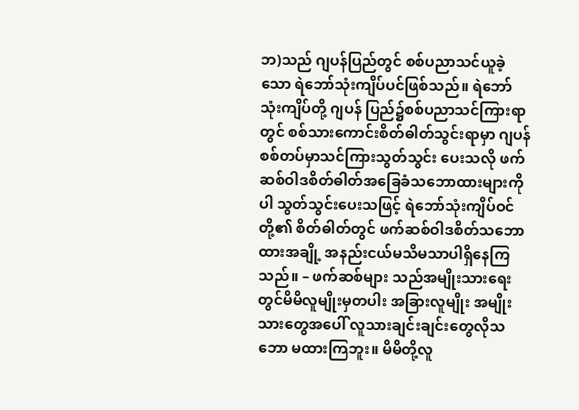ဘ)သည် ဂျပန်ပြည်တွင် စစ်ပညာသင်ယူခဲ့သော ရဲဘော်သုံးကျိပ်ပင်ဖြစ်သည်။ ရဲဘော်သုံးကျိပ်တို့ ဂျပန် ပြည်၌စစ်ပညာသင်ကြားရာတွင် စစ်သားကောင်းစိတ်ဓါတ်သွင်းရာမှာ ဂျပန်စစ်တပ်မှာသင်ကြားသွတ်သွင်း ပေးသလို ဖက်ဆစ်ဝါဒစိတ်ဓါတ်အခြေခံသဘောထားများကိုပါ သွတ်သွင်းပေးသဖြင့် ရဲဘော်သုံးကျိပ်ဝင်တို့၏ စိတ်ဓါတ်တွင် ဖက်ဆစ်ဝါဒစိတ်သဘောထားအချို့ အနည်းငယ်မသိမသာပါရှိနေကြသည်။ – ဖက်ဆစ်များ သည်အမျိုးသားရေးတွင်မိမိလူမျိုးမှတပါး အခြားလူမျိုး အမျိုးသားတွေအပေါ် လူသားချင်းချင်းတွေလိုသဘော မထားကြဘူး။ မိမိတို့လူ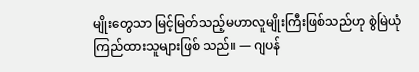မျိုးတွေသာ မြင့်မြတ်သည့်မဟာလူမျိုးကြီးဖြစ်သည်ဟု စွဲမြဲယုံကြည်ထားသူများဖြစ် သည်။ — ဂျပန်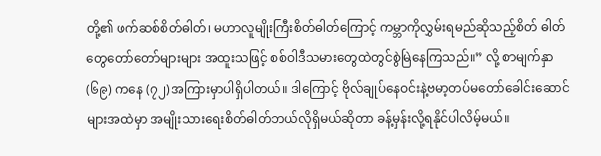တို့၏ ဖက်ဆစ်စိတ်ဓါတ်၊ မဟာလူမျိုးကြီးစိတ်ဓါတ်ကြောင့် ကမ္ဘာကိုလွှမ်းရမည်ဆိုသည့်စိတ် ဓါတ်တွေတော်တော်များများ အထူးသဖြင့် စစ်ဝါဒီသမားတွေထဲတွင်စွဲမြဲနေကြသည်။” လို့ စာမျက်နှာ (၆၉) ကနေ (၇၂)အကြားမှာပါရှိပါတယ်။ ဒါကြောင့် ဗိုလ်ချုပ်နေဝင်းနဲ့ဗမာ့တပ်မတော်ခေါင်းဆောင်များအထဲမှာ အမျိုးသားရေးစိတ်ဓါတ်ဘယ်လိုရှိမယ်ဆိုတာ ခန့်မှန်းလို့ရနိုင်ပါလိမ့်မယ်။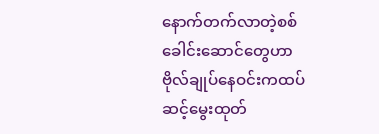နောက်တက်လာတဲ့စစ်ခေါင်းဆောင်တွေဟာဗိုလ်ချုပ်နေဝင်းကထပ်ဆင့်မွေးထုတ်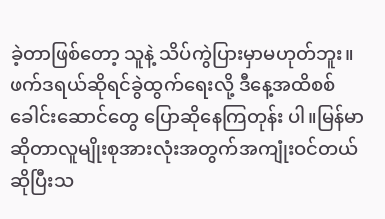ခဲ့တာဖြစ်တော့ သူနဲ့ သိပ်ကွဲပြားမှာမဟုတ်ဘူး။ ဖက်ဒရယ်ဆိုရင်ခွဲထွက်ရေးလို့ ဒီနေ့အထိစစ်ခေါင်းဆောင်တွေ ပြောဆိုနေကြတုန်း ပါ။မြန်မာဆိုတာလူမျိုးစုအားလုံးအတွက်အကျုံးဝင်တယ်ဆိုပြီးသ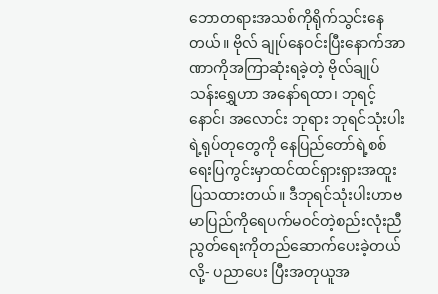ဘောတရားအသစ်ကိုရိုက်သွင်းနေတယ်။ ဗိုလ် ချုပ်နေဝင်းပြီးနောက်အာဏာကိုအကြာဆုံးရခဲ့တဲ့ ဗိုလ်ချုပ်သန်းရွှေဟာ အနော်ရထာ၊ ဘုရင့်နောင်၊ အလောင်း ဘုရား ဘုရင်သုံးပါးရဲ့ရုပ်တုတွေကို နေပြည်တော်ရဲ့စစ်ရေးပြကွင်းမှာထင်ထင်ရှားရှားအထူးပြသထားတယ်။ ဒီဘုရင်သုံးပါးဟာဗမာပြည်ကိုရေပက်မဝင်တဲ့စည်းလုံးညီညွတ်ရေးကိုတည်ဆောက်ပေးခဲ့တယ်လို့- ပညာပေး ပြီးအတုယူအ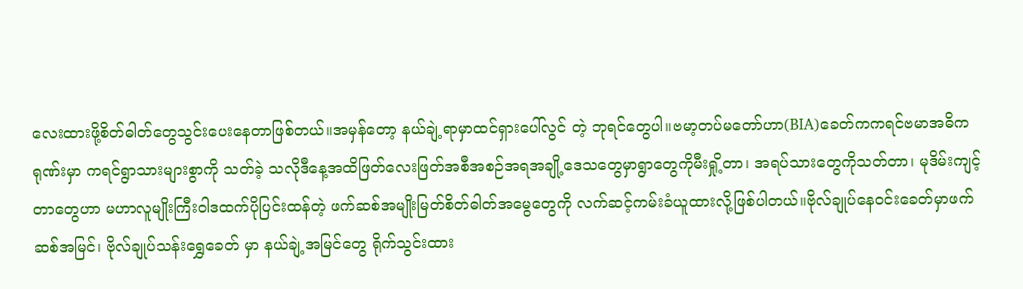လေးထားဖို့စိတ်ဓါတ်တွေသွင်းပေးနေတာဖြစ်တယ်။အမှန်တော့ နယ်ချဲ့ရာမှာထင်ရှားပေါ်လွင် တဲ့ ဘုရင်တွေပါ။ဗမာ့တပ်မတော်ဟာ(BIA)ခေတ်ကကရင်ဗမာအဓိကရုဏ်းမှာ ကရင်ရွာသားများစွာကို သတ်ခဲ့ သလိုဒီနေ့အထိဖြတ်လေးဖြတ်အစီအစဉ်အရအချို့ဒေသတွေမှာရွာတွေကိုမီးရှို့တာ၊ အရပ်သားတွေကိုသတ်တာ၊ မုဒိမ်းကျင့် တာတွေဟာ မဟာလူမျိုးကြီးဝါဒထက်ပိုပြင်းထန်တဲ့ ဖက်ဆစ်အမျိုးမြတ်စိတ်ဓါတ်အမွေတွေကို လက်ဆင့်ကမ်းခံယူထားလို့ဖြစ်ပါတယ်။ဗိုလ်ချုပ်နေဝင်းခေတ်မှာဖက်ဆစ်အမြင်၊ ဗိုလ်ချုပ်သန်းရွှေခေတ် မှာ နယ်ချဲ့အမြင်တွေ ရိုက်သွင်းထား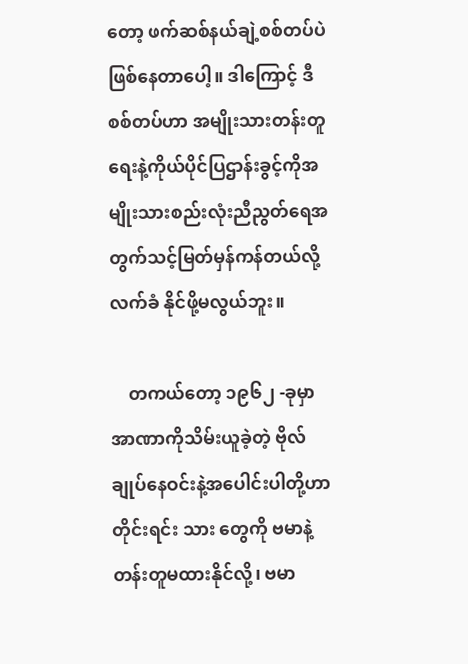တော့ ဖက်ဆစ်နယ်ချဲ့စစ်တပ်ပဲဖြစ်နေတာပေါ့။ ဒါကြောင့် ဒီစစ်တပ်ဟာ အမျိုးသားတန်းတူရေးနဲ့ကိုယ်ပိုင်ပြဌာန်းခွင့်ကိုအမျိုးသားစည်းလုံးညီညွတ်ရေအတွက်သင့်မြတ်မှန်ကန်တယ်လို့ လက်ခံ နိုင်ဖို့မလွယ်ဘူး။

    တကယ်တော့ ၁၉၆၂ -ခုမှာအာဏာကိုသိမ်းယူခဲ့တဲ့ ဗိုလ်ချုပ်နေဝင်းနဲ့အပေါင်းပါတို့ဟာ တိုင်းရင်း သား တွေကို ဗမာနဲ့တန်းတူမထားနိုင်လို့၊ ဗမာ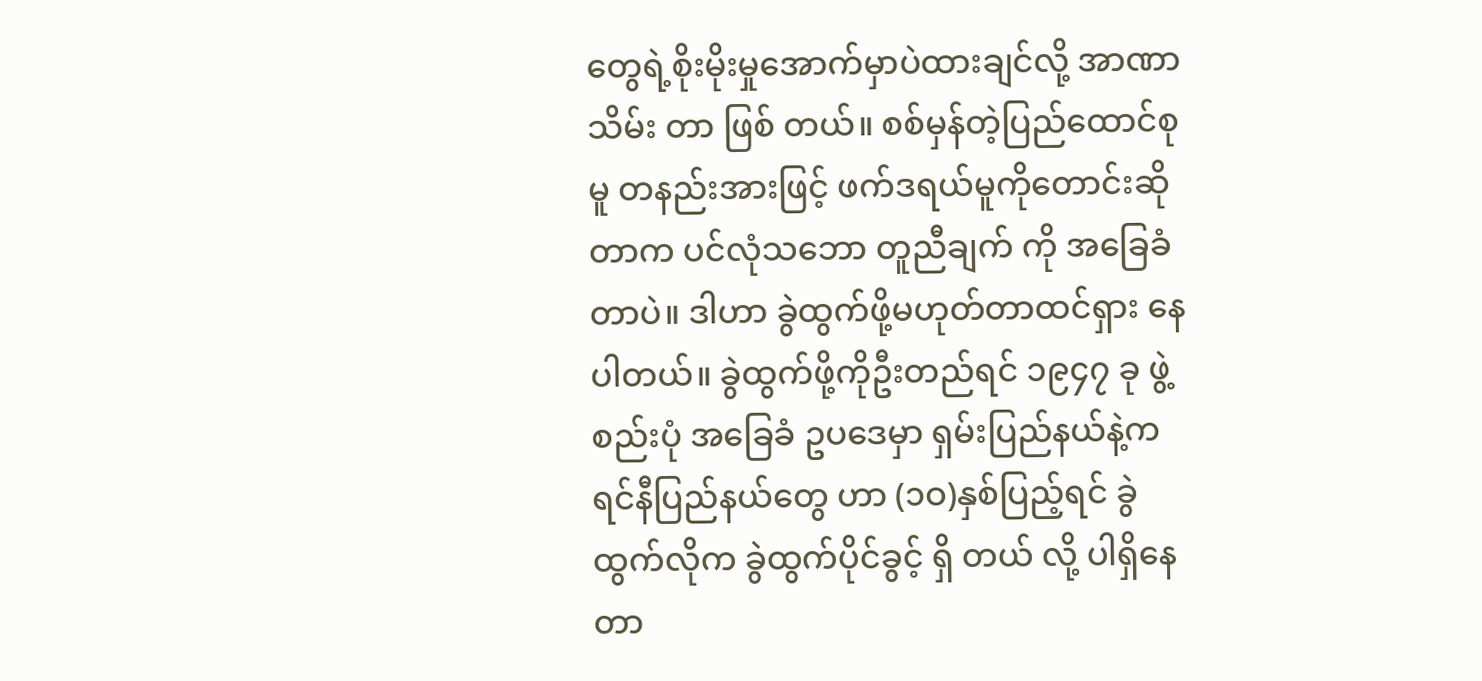တွေရဲ့စိုးမိုးမှုအောက်မှာပဲထားချင်လို့ အာဏာသိမ်း တာ ဖြစ် တယ်။ စစ်မှန်တဲ့ပြည်ထောင်စုမူ တနည်းအားဖြင့် ဖက်ဒရယ်မူကိုတောင်းဆိုတာက ပင်လုံသဘော တူညီချက် ကို အခြေခံတာပဲ။ ဒါဟာ ခွဲထွက်ဖို့မဟုတ်တာထင်ရှား နေပါတယ်။ ခွဲထွက်ဖို့ကိုဦးတည်ရင် ၁၉၄၇ ခု ဖွဲ့စည်းပုံ အခြေခံ ဥပဒေမှာ ရှမ်းပြည်နယ်နဲ့ကရင်နီပြည်နယ်တွေ ဟာ (၁ဝ)နှစ်ပြည့်ရင် ခွဲထွက်လိုက ခွဲထွက်ပိုင်ခွင့် ရှိ တယ် လို့ ပါရှိနေတာ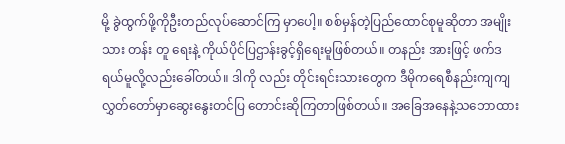မို့ ခွဲထွက်ဖို့ကိုဦးတည်လုပ်ဆောင်ကြ မှာပေါ့။ စစ်မှန်တဲ့ပြည်ထောင်စုမူဆိုတာ အမျိုးသား တန်း တူ ရေးနဲ့ ကိုယ်ပိုင်ပြဌာန်းခွင့်ရှိရေးမူဖြစ်တယ်။ တနည်း အားဖြင့် ဖက်ဒရယ်မူလို့လည်းခေါ်တယ်။ ဒါကို လည်း တိုင်းရင်းသားတွေက ဒီမိုကရေစီနည်းကျကျ လွှတ်တော်မှာဆွေးနွေးတင်ပြ တောင်းဆိုကြတာဖြစ်တယ်။ အခြေအနေနဲ့သဘောထား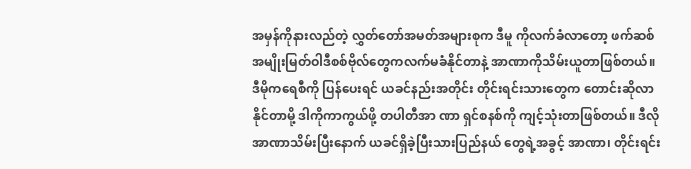အမှန်ကိုနားလည်တဲ့ လွှတ်တော်အမတ်အများစုက ဒီမူ ကိုလက်ခံလာတော့ ဖက်ဆစ် အမျိုးမြတ်ဝါဒီစစ်ဗိုလ်တွေကလက်မခံနိုင်တာနဲ့ အာဏာကိုသိမ်းယူတာဖြစ်တယ်။ ဒီမိုကရေစီကို ပြန်ပေးရင် ယခင်နည်းအတိုင်း တိုင်းရင်းသားတွေက တောင်းဆိုလာနိုင်တာမို့ ဒါကိုကာကွယ်ဖို့ တပါတီအာ ဏာ ရှင်စနစ်ကို ကျင့်သုံးတာဖြစ်တယ်။ ဒီလိုအာဏာသိမ်းပြီးနောက် ယခင်ရှိခဲ့ပြီးသားပြည်နယ် တွေရဲ့အခွင့် အာဏာ၊ တိုင်းရင်း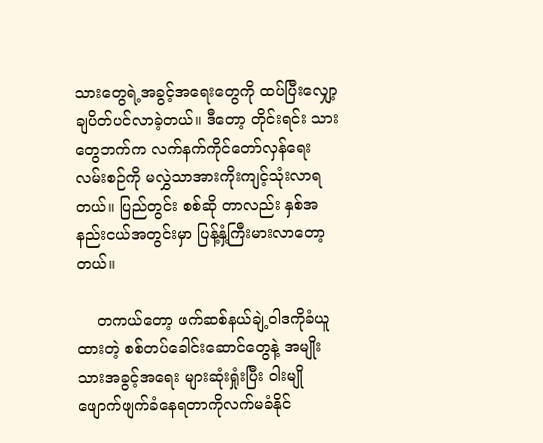သားတွေရဲ့အခွင့်အရေးတွေကို ထပ်ပြီးလျှော့ချပိတ်ပင်လာခဲ့တယ်။ ဒီတော့ တိုင်းရင်း သား တွေဘက်က လက်နက်ကိုင်တော်လှန်ရေးလမ်းစဉ်ကို မလွှဲသာအားကိုးကျင့်သုံးလာရတယ်။ ပြည်တွင်း စစ်ဆို တာလည်း နှစ်အနည်းငယ်အတွင်းမှာ ပြန့်နှံ့ကြီးမားလာတော့တယ်။

    တကယ်တော့ ဖက်ဆစ်နယ်ချဲ့ဝါဒကိုခံယူထားတဲ့ စစ်တပ်ခေါင်းဆောင်တွေနဲ့ အမျိုးသားအခွင့်အရေး များဆုံးရှုံးပြီး ဝါးမျိုဖျောက်ဖျက်ခံနေရတာကိုလက်မခံနိုင်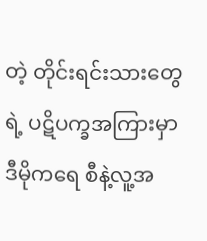တဲ့ တိုင်းရင်းသားတွေရဲ့ ပဋိပက္ခအကြားမှာ ဒီမိုကရေ စီနဲ့လူ့အ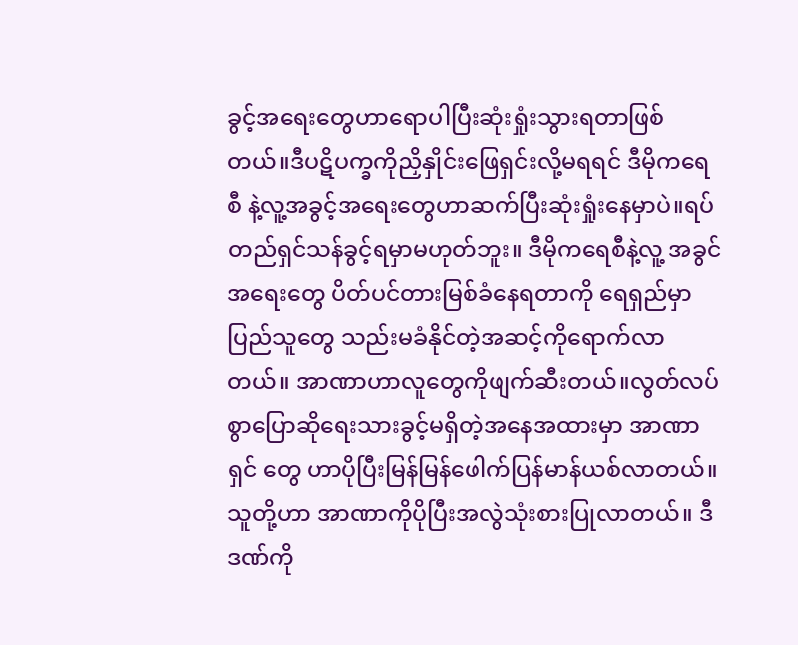ခွင့်အရေးတွေဟာရောပါပြီးဆုံးရှုံးသွားရတာဖြစ်တယ်။ဒီပဋိပက္ခကိုညှိနှိုင်းဖြေရှင်းလို့မရရင် ဒီမိုကရေစီ နဲ့လူ့အခွင့်အရေးတွေဟာဆက်ပြီးဆုံးရှုံးနေမှာပဲ။ရပ်တည်ရှင်သန်ခွင့်ရမှာမဟုတ်ဘူး။ ဒီမိုကရေစီနဲ့လူ့ အခွင် အရေးတွေ ပိတ်ပင်တားမြစ်ခံနေရတာကို ရေရှည်မှာပြည်သူတွေ သည်းမခံနိုင်တဲ့အဆင့်ကိုရောက်လာတယ်။ အာဏာဟာလူတွေကိုဖျက်ဆီးတယ်။လွတ်လပ်စွာပြောဆိုရေးသားခွင့်မရှိတဲ့အနေအထားမှာ အာဏာရှင် တွေ ဟာပိုပြီးမြန်မြန်ဖေါက်ပြန်မာန်ယစ်လာတယ်။သူတို့ဟာ အာဏာကိုပိုပြီးအလွဲသုံးစားပြုလာတယ်။ ဒီဒဏ်ကို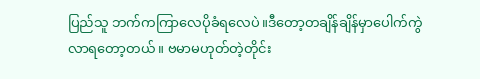ပြည်သူ ဘက်ကကြာလေပိုခံရလေပဲ။ဒီတော့တချိန်ချိန်မှာပေါက်ကွဲလာရတော့တယ်။ ဗမာမဟုတ်တဲ့တိုင်း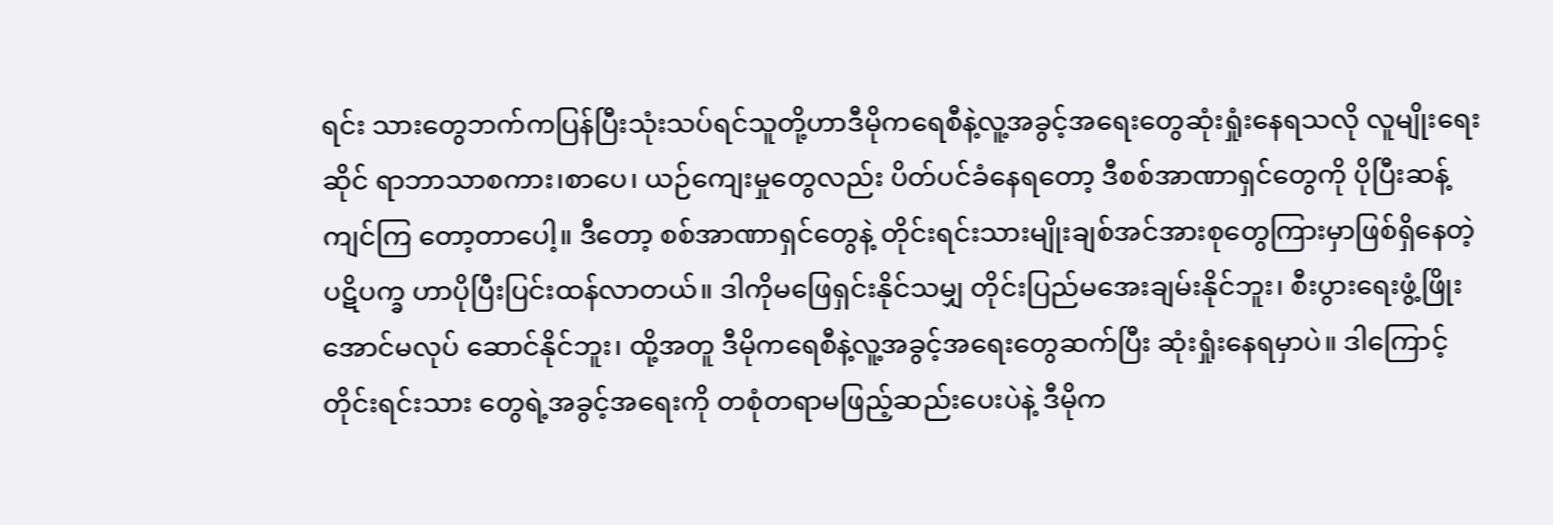ရင်း သားတွေဘက်ကပြန်ပြီးသုံးသပ်ရင်သူတို့ဟာဒီမိုကရေစီနဲ့လူ့အခွင့်အရေးတွေဆုံးရှုံးနေရသလို လူမျိုးရေးဆိုင် ရာဘာသာစကား၊စာပေ၊ ယဉ်ကျေးမှုတွေလည်း ပိတ်ပင်ခံနေရတော့ ဒီစစ်အာဏာရှင်တွေကို ပိုပြီးဆန့်ကျင်ကြ တော့တာပေါ့။ ဒီတော့ စစ်အာဏာရှင်တွေနဲ့ တိုင်းရင်းသားမျိုးချစ်အင်အားစုတွေကြားမှာဖြစ်ရှိနေတဲ့ ပဋိပက္ခ ဟာပိုပြီးပြင်းထန်လာတယ်။ ဒါကိုမဖြေရှင်းနိုင်သမျှ တိုင်းပြည်မအေးချမ်းနိုင်ဘူး၊ စီးပွားရေးဖွံ့ဖြိုးအောင်မလုပ် ဆောင်နိုင်ဘူး၊ ထို့အတူ ဒီမိုကရေစီနဲ့လူ့အခွင့်အရေးတွေဆက်ပြီး ဆုံးရှုံးနေရမှာပဲ။ ဒါကြောင့် တိုင်းရင်းသား တွေရဲ့အခွင့်အရေးကို တစုံတရာမဖြည့်ဆည်းပေးပဲနဲ့ ဒီမိုက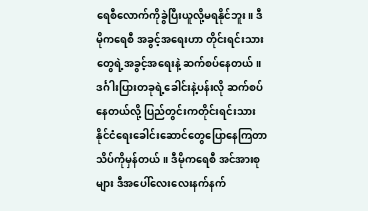ရေစီလောက်ကိုခွဲပြီးယူလို့မရနိုင်ဘူး။ ဒီမိုကရေစီ အခွင့်အရေးဟာ တိုင်းရင်းသားတွေရဲ့အခွင့်အရေးနဲ့ ဆက်စပ်နေတယ်။ ဒင်္ဂါးပြားတခုရဲ့ခေါင်းနဲ့ပန်းလို ဆက်စပ် နေတယ်လို့ ပြည်တွင်းကတိုင်းရင်းသားနိုင်ငံရေးခေါင်းဆောင်တွေပြောနေကြတာ သိပ်ကိုမှန်တယ်။ ဒီမိုကရေစီ အင်အားစုများ ဒီအပေါ်လေးလေးနက်နက်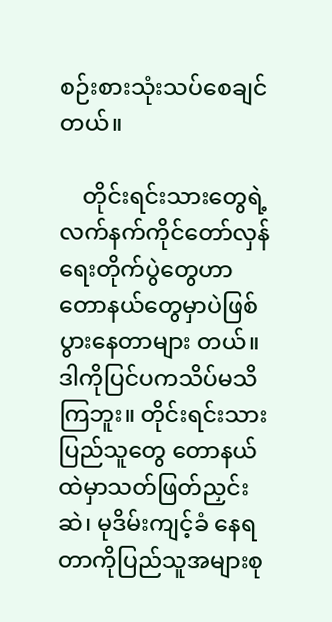စဉ်းစားသုံးသပ်စေချင်တယ်။

    တိုင်းရင်းသားတွေရဲ့လက်နက်ကိုင်တော်လှန်ရေးတိုက်ပွဲတွေဟာ တောနယ်တွေမှာပဲဖြစ်ပွားနေတာများ တယ်။ ဒါကိုပြင်ပကသိပ်မသိကြဘူး။ တိုင်းရင်းသားပြည်သူတွေ တောနယ်ထဲမှာသတ်ဖြတ်ညှင်းဆဲ၊ မုဒိမ်းကျင့်ခံ နေရတာကိုပြည်သူအများစု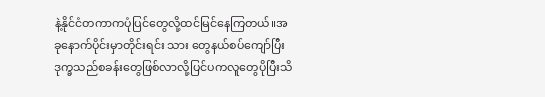နဲ့နိုင်ငံတကာကပုံပြင်တွေလို့ထင်မြင်နေကြတယ်။အခုနောက်ပိုင်းမှာတိုင်းရင်း သား တွေနယ်စပ်ကျော်ပြီးဒုက္ခသည်စခန်းတွေဖြစ်လာလို့ပြင်ပကလူတွေပိုပြီးသိ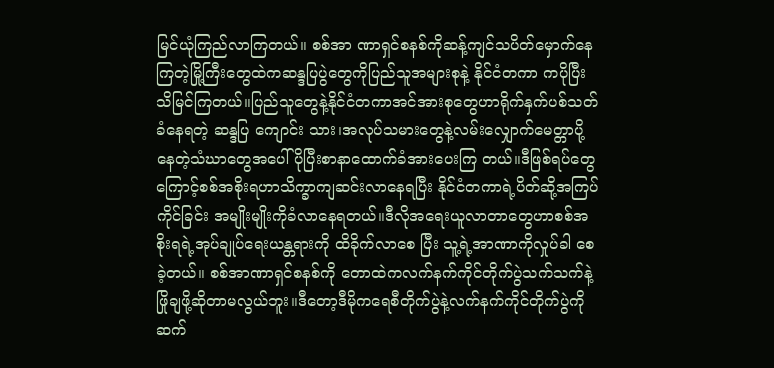မြင်ယုံကြည်လာကြတယ်။ စစ်အာ ဏာရှင်စနစ်ကိုဆန့်ကျင်သပိတ်မှောက်နေကြတဲ့မြို့ကြီးတွေထဲကဆန္ဒပြပွဲတွေကိုပြည်သူအများစုနဲ့ နိုင်ငံတကာ ကပိုပြီးသိမြင်ကြတယ်။ပြည်သူတွေနဲ့နိုင်ငံတကာအင်အားစုတွေဟာရိုက်နှက်ပစ်သတ်ခံနေရတဲ့ ဆန္ဒပြ ကျောင်း သား၊အလုပ်သမားတွေနဲ့လမ်းလျှောက်မေတ္တာပို့နေတဲ့သံဃာတွေအပေါ်ပိုပြီးစာနာထောက်ခံအားပေးကြ တယ်။ဒီဖြစ်ရပ်တွေကြောင့်စစ်အစိုးရဟာသိက္ခာကျဆင်းလာနေရပြီး နိုင်ငံတကာရဲ့ပိတ်ဆို့အကြပ်ကိုင်ခြင်း အမျိုးမျိုးကိုခံလာနေရတယ်။ဒီလိုအရေးယူလာတာတွေဟာစစ်အစိုးရရဲ့အုပ်ချုပ်ရေးယန္တရားကို ထိခိုက်လာစေ ပြီး သူ့ရဲ့အာဏာကိုလှုပ်ခါ စေခဲ့တယ်။ စစ်အာဏာရှင်စနစ်ကို တောထဲကလက်နက်ကိုင်တိုက်ပွဲသက်သက်နဲ့ ဖြိုချဖို့ဆိုတာမလွယ်ဘူး။ဒီတော့ဒီမိုကရေစီတိုက်ပွဲနဲ့လက်နက်ကိုင်တိုက်ပွဲကိုဆက်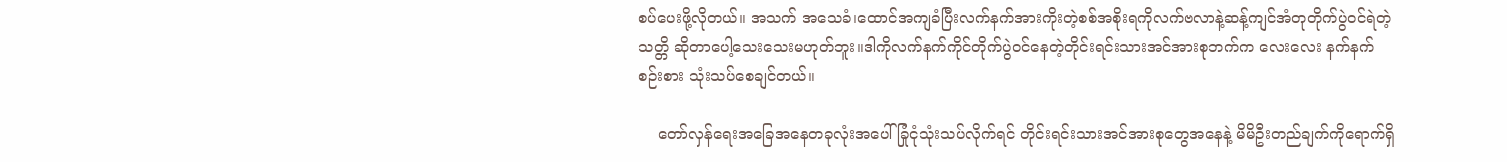စပ်ပေးဖို့လိုတယ်။ အသက် အသေခံ၊ထောင်အကျခံပြီးလက်နက်အားကိုးတဲ့စစ်အစိုးရကိုလက်ဗလာနဲ့ဆန့်ကျင်အံတုတိုက်ပွဲဝင်ရဲတဲ့ သတ္တိ ဆိုတာပေါ့သေးသေးမဟုတ်ဘူး။ဒါကိုလက်နက်ကိုင်တိုက်ပွဲဝင်နေတဲ့တိုင်းရင်းသားအင်အားစုဘက်က လေးလေး နက်နက်စဉ်းစား သုံးသပ်စေချင်တယ်။

    တော်လှန်ရေးအခြေအနေတခုလုံးအပေါ် ခြုံငုံသုံးသပ်လိုက်ရင် တိုင်းရင်းသားအင်အားစုတွေအနေနဲ့ မိမိဦးတည်ချက်ကိုရောက်ရှိ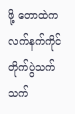ဖို့ တောထဲကလက်နက်ကိုင်တိုက်ပွဲသက်သက်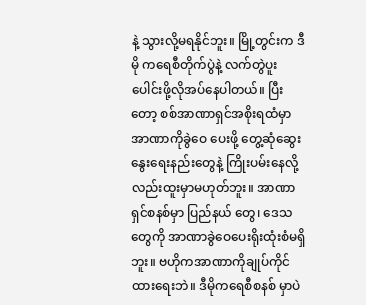နဲ့ သွားလို့မရနိုင်ဘူး။ မြို့တွင်းက ဒီမို ကရေစီတိုက်ပွဲနဲ့ လက်တွဲပူးပေါင်းဖို့လိုအပ်နေပါတယ်။ ပြီးတော့ စစ်အာဏာရှင်အစိုးရထံမှာ အာဏာကိုခွဲဝေ ပေးဖို့ တွေ့ဆုံဆွေးနွေးရေးနည်းတွေနဲ့ ကြိုးပမ်းနေလို့လည်းထူးမှာမဟုတ်ဘူး။ အာဏာရှင်စနစ်မှာ ပြည်နယ် တွေ၊ ဒေသတွေကို အာဏာခွဲဝေပေးရိုးထုံးစံမရှိဘူး။ ဗဟိုကအာဏာကိုချုပ်ကိုင်ထားရေးဘဲ။ ဒီမိုကရေစီစနစ် မှာပဲ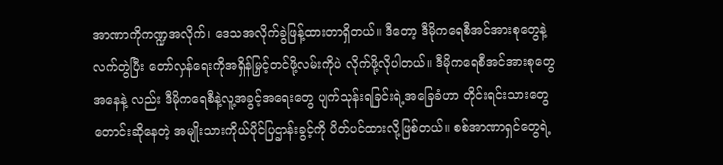အာဏာကိုကဏ္ဍအလိုက်၊ ဒေသအလိုက်ခွဲဖြန့်ထားတာရှိတယ်။ ဒီတော့ ဒီမိုကရေစီအင်အားစုတွေနဲ့ လက်တွဲပြီး တော်လှန်ရေးကိုအရှိန်မြှင့်တင်ဖို့လမ်းကိုပဲ လိုက်ဖို့လိုပါတယ်။ ဒီမိုကရေစီအင်အားစုတွေအနေနဲ့ လည်း ဒီမိုကရေစီနဲ့လူ့အခွင့်အရေးတွေ ပျက်သုန်းရခြင်းရဲ့အခြေခံဟာ တိုင်းရင်းသားတွေတောင်းဆိုနေတဲ့ အမျိုးသားကိုယ်ပိုင်ပြဌာန်းခွင့်ကို ပိတ်ပင်ထားလို့ဖြစ်တယ်။ စစ်အာဏာရှင်တွေရဲ့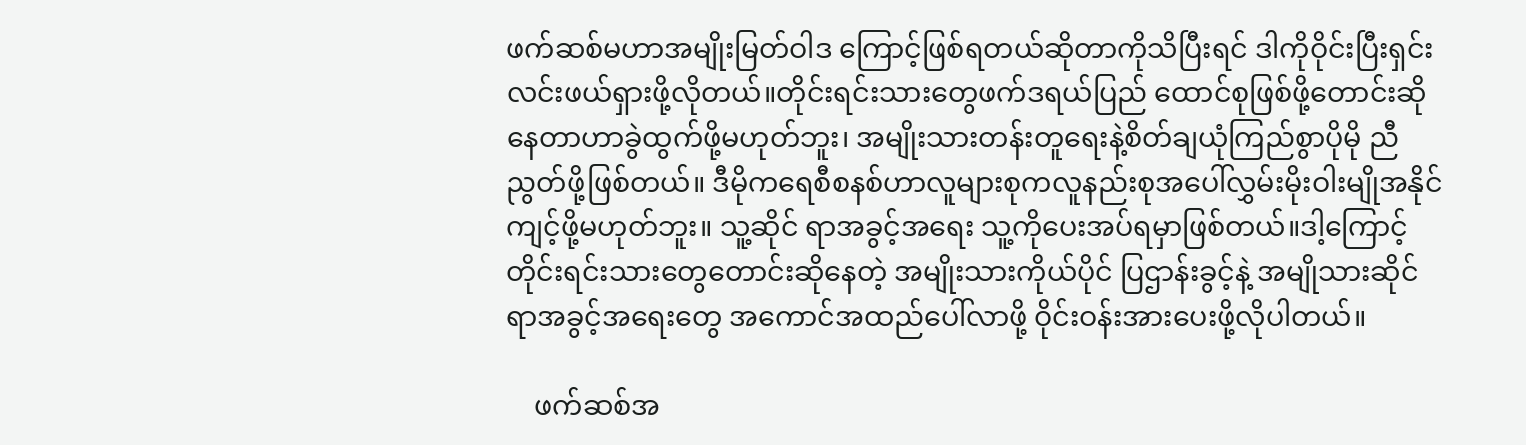ဖက်ဆစ်မဟာအမျိုးမြတ်ဝါဒ ကြောင့်ဖြစ်ရတယ်ဆိုတာကိုသိပြီးရင် ဒါကိုဝိုင်းပြီးရှင်းလင်းဖယ်ရှားဖို့လိုတယ်။တိုင်းရင်းသားတွေဖက်ဒရယ်ပြည် ထောင်စုဖြစ်ဖို့တောင်းဆိုနေတာဟာခွဲထွက်ဖို့မဟုတ်ဘူး၊ အမျိုးသားတန်းတူရေးနဲ့စိတ်ချယုံကြည်စွာပိုမို ညီ ညွတ်ဖို့ဖြစ်တယ်။ ဒီမိုကရေစီစနစ်ဟာလူများစုကလူနည်းစုအပေါ်လွှမ်းမိုးဝါးမျိုအနိုင်ကျင့်ဖို့မဟုတ်ဘူး။ သူ့ဆိုင် ရာအခွင့်အရေး သူ့ကိုပေးအပ်ရမှာဖြစ်တယ်။ဒါ့ကြောင့်တိုင်းရင်းသားတွေတောင်းဆိုနေတဲ့ အမျိုးသားကိုယ်ပိုင် ပြဌာန်းခွင့်နဲ့ အမျိုသားဆိုင်ရာအခွင့်အရေးတွေ အကောင်အထည်ပေါ်လာဖို့ ဝိုင်းဝန်းအားပေးဖို့လိုပါတယ်။

    ဖက်ဆစ်အ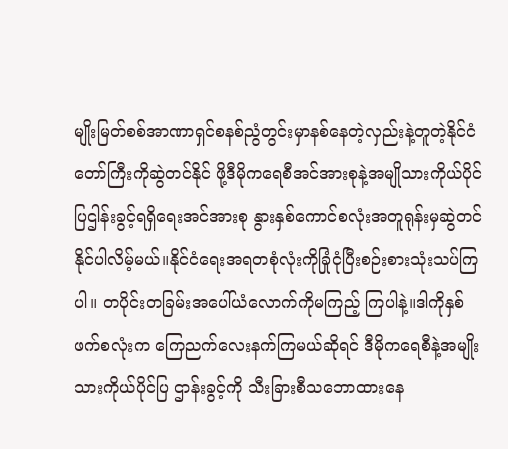မျိုးမြတ်စစ်အာဏာရှင်စနစ်ညွံတွင်းမှာနစ်နေတဲ့လှည်းနဲ့တူတဲ့နိုင်ငံတော်ကြီးကိုဆွဲတင်နိုင် ဖို့ဒီမိုကရေစီအင်အားစုနဲ့အမျိုသားကိုယ်ပိုင်ပြဌါန်းခွင့်ရရှိရေးအင်အားစု နွားနှစ်ကောင်စလုံးအတူရုန်းမှဆွဲတင် နိုင်ပါလိမ့်မယ်။နိုင်ငံရေးအရတစုံလုံးကိုခြုံငုံပြီးစဉ်းစားသုံးသပ်ကြပါ။ တပိုင်းတခြမ်းအပေါ်ယံလောက်ကိုမကြည့် ကြပါနဲ့။ဒါကိုနှစ်ဖက်စလုံးက ကြေညက်လေးနက်ကြမယ်ဆိုရင် ဒီမိုကရေစီနဲ့အမျိုးသားကိုယ်ပိုင်ပြ ဌာန်းခွင့်ကို သီးခြားစီသဘောထားနေ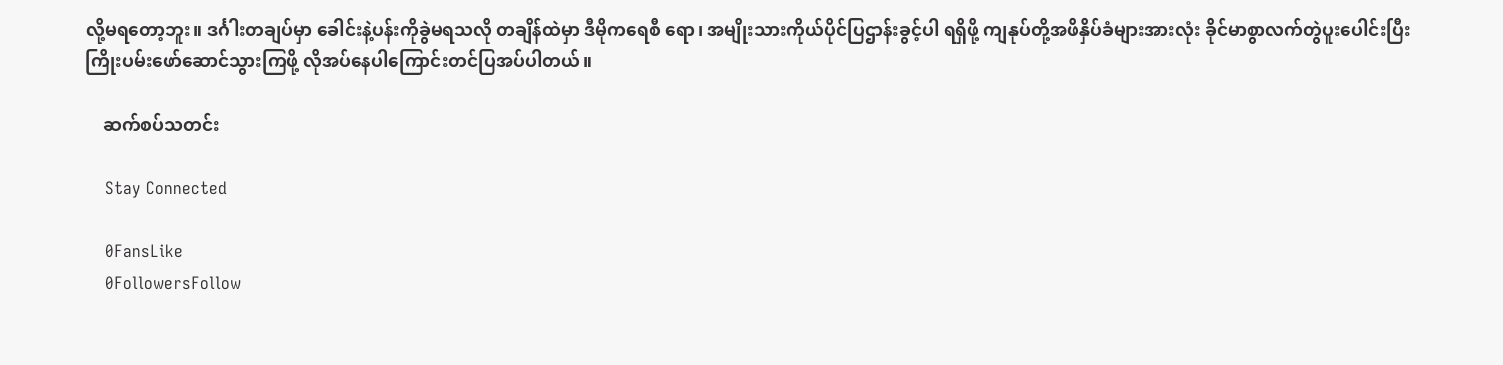လို့မရတော့ဘူး။ ဒင်္ဂါးတချပ်မှာ ခေါင်းနဲ့ပန်းကိုခွဲမရသလို တချိန်ထဲမှာ ဒီမိုကရေစီ ရော၊ အမျိုးသားကိုယ်ပိုင်ပြဌာန်းခွင့်ပါ ရရှိဖို့ ကျနုပ်တို့အဖိနှိပ်ခံများအားလုံး ခိုင်မာစွာလက်တွဲပူးပေါင်းပြီး ကြိုးပမ်းဖော်ဆောင်သွားကြဖို့ လိုအပ်နေပါကြောင်းတင်ပြအပ်ပါတယ်။

    ဆက်စပ်သတင်း

    Stay Connected

    0FansLike
    0FollowersFollow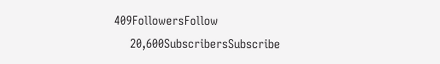409FollowersFollow
    20,600SubscribersSubscribe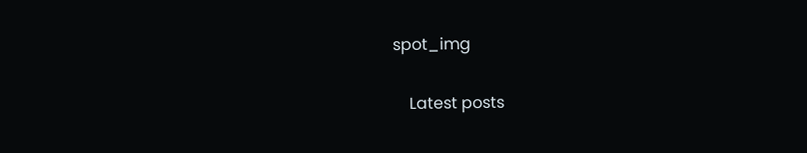spot_img

    Latest posts